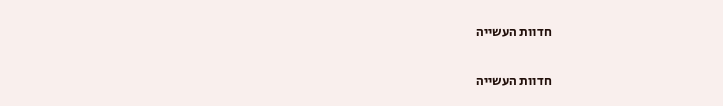חדוות העשייה

חדוות העשייה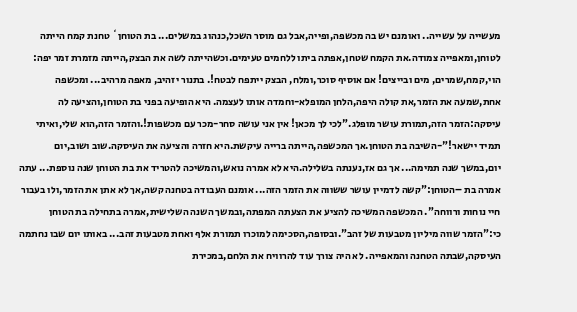מעשייה על עשייה.. ואומנם יש בה מכשפה,ופייה,אבל גם מוסר השכל,כנהוג במשלים... בת הטוחן` טחנת קמח הייתה לטוחן,ומאפייה צמודה.את הקמח שטחן,אפתה ביתו ללחמים טעימים.וכשהייתה לשה את הבצק,הייתה מזמרת זמר יפה: הוי,קמח,שמרים, מים ובייצים! אם אוסיף סוכר,ומלח, הבצק ייתפח לבטח!. בתנור יזהיב, מאפה מרהיב... ומכשפה אחת,שמעה את הזמר,את קולה היפה,הלחן המופלא-וחמדה אותו לעצמה. היא הופיעה בפני בת הטוחן,והציעה לה עיסקה:הזמר הזה,תמורת עושר מופלג."לכי לך מכאן! אין אני עושה סחר-מכר עם מכשפות!.והזמר הזה,הוא שלי,ואיתי תמיד יישאר!"-השיבה בת הטוחן.אך המכשפה,הייתה ברייה עיקשת.היא חזרה והציעה את העיסקה.שוב ושוב,יום יום,במשך שנה תמימה... אך גם אז,נענתה בשלילה.היא לא אמרה נואש,והמשיכה להטריד את בת הטוחן שנה נוספת... עתה אמרה בת –הטוחן:"קשה לדמיין עושר ששווה את הזמר הזה... אומנם העבודה בטחנה קשה,אך לא אתן את הזמר,ולו בעבור חיי נוחות ורווחה". המכשפה המשיכה להציע את הצעתה המפתה,ובמשך השנה השלישית,אמרה בתחילה בת הטוחן כי:"הזמר שווה מיליון מטבעות של זהב".ובסופה,הסכימה למוכרו תמורת אלף ואחת מטבעות זהב... באותו יום שבו נחתמה העיסקה,שבתה הטחנה והמאפייה. לא היה צורך עוד להרוויח את הלחם,במכירת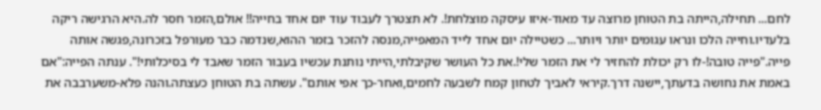לחם... תחילה,הייתה בת הטוחן מרוצה עד מאוד-איזו עיסקה מוצלחת!. לא תצטרך לעבוד עוד יום אחד בחייה!! אולם,הזמר חסר לה.היא הרגישה ריקה בלעדיו.וחייה הלכו ונראו עגומים יותר ויותר... כשטיילה יום אחד לייד המאפייה,מנסה להזכר בזמר ההוא,שנדמה כבר מעורפל בזכרונה,פגשה אותה פייה."פייה טובה!-לו רק יכולת להחזיר לי את הזמר שלי!.את כל העושר שקיבלתי,הייתי נותנת עכשיו בעבור הזמר שאבד לי בסיכלותי!". ענתה הפייה:"אם באמת את נחושה בדעתך,יישנה דרך.קיראי לאביך לטחון קמח לשבעה לחמים,ואחר-כך אפי אותם". עשתה בת הטוחן כעצתה.והנה פלא-משערבבה את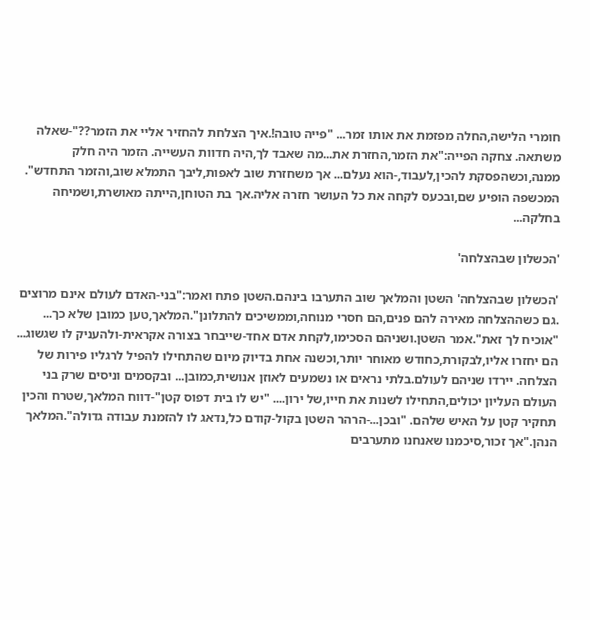חומרי הלישה,החלה מפזמת את אותו זמר... "פייה טובה!.איך הצלחת להחזיר אליי את הזמר??"-שאלה משתאה. צחקה הפייה:"את הזמר,החזרת את...מה שאבד לך,היה חדוות העשייה. הזמר היה חלק ממנה,וכשהפסקת להכין,לעבוד,-הוא נעלם... אך משחזרת שוב לאפות,ליבך התמלא שוב,והזמר התחדש". המכשפה הופיע שם,ובכעס לקחה את כל העושר חזרה אליה.אך בת הטוחן,הייתה מאושרת,ושמיחה בחלקה...

'הכשלון שבהצלחה'

'הכשלון שבהצלחה' השטן והמלאך שוב התערבו בינהם.השטן פתח ואמר:"בני-האדם לעולם אינם מרוצים .גם כשההצלחה מאירה להם פנים,הם חסרי מנוחה,וממשיכים להתלונן".המלאך,טען כמובן שלא כך... "אוכיח לך זאת".אמר השטן.ושניהם הסכימו,לקחת אדם אחד-שייבחר בצורה אקראית-ולהעניק לו שגשוג... הם יחזרו אליו,לבקורת,כחודש מאוחר יותר,וכשנה אחת בדיוק מיום שהתחילו להפיל לרגליו פירות של הצלחה. יירדו שניהם לעולם.בלתי נראים או נשמעים לאוזן אנושית,כמובן... ובקסמים וניסים שרק בני העולם העליון יכולים,התחילו לשנות את חייו,של ירון.... "יש לו בית דפוס קטן"-דווח המלאך,שטרח והכין תחקיר קטן על האיש שלהם. "ובכן...-הרהר השטן בקול-קודם כל,נדאג לו להזמנת עבודה גדולה".המלאך הנהן."אך זכור,סיכמנו שאנחנו מתערבים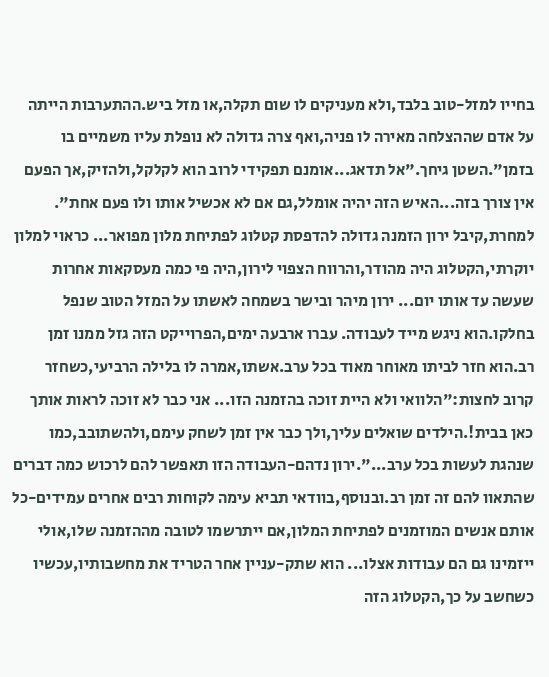בחייו למזל-טוב בלבד,ולא מעניקים לו שום תקלה,או מזל ביש.ההתערבות הייתה על אדם שההצלחה מאירה לו פניה,ואף צרה גדולה לא נופלת עליו משמיים בו בזמן".השטן גיחך."אל תדאג...אומנם תפקידי לרוב הוא לקלקל,ולהזיק,אך הפעם אין צורך בזה...האיש הזה יהיה אומלל,גם אם לא אכשיל אותו ולו פעם אחת". למחרת,קיבל ירון הזמנה גדולה להדפסת קטלוג לפתיחת מלון מפואר... כראוי למלון יוקרתי,הקטלוג היה מהודר,והרווח הצפוי לירון,היה פי כמה מעסקאות אחרות שעשה עד אותו יום... ירון מיהר ובישר בשמחה לאשתו על המזל הטוב שנפל בחלקו.הוא ניגש מייד לעבודה. עברו ארבעה ימים,הפרוייקט הזה גזל ממנו זמן רב.הוא חזר לביתו מאוחר מאוד בכל ערב.אשתו,אמרה לו בלילה הרביעי,כשחזר קרוב לחצות:"הלוואי ולא היית זוכה בהזמנה הזו... אני כבר לא זוכה לראות אותך כאן בבית!.הילדים שואלים עליך,ולך כבר אין זמן לשחק עימם,ולהשתובב,כמו שנהגת לעשות בכל ערב...".ירון נדהם-העבודה הזו תאפשר להם לרכוש כמה דברים שהתאוו להם זה זמן רב.ובנוסף,בוודאי תביא עימה לקוחות רבים אחרים עמידים-כל אותם אנשים המוזמנים לפתיחת המלון,אם ייתרשמו לטובה מההזמנה שלו,אולי ייזמינו גם הם עבודות אצלו... הוא שתק-עניין אחר הטריד את מחשבותיו,עכשיו כשחשב על כך,הקטלוג הזה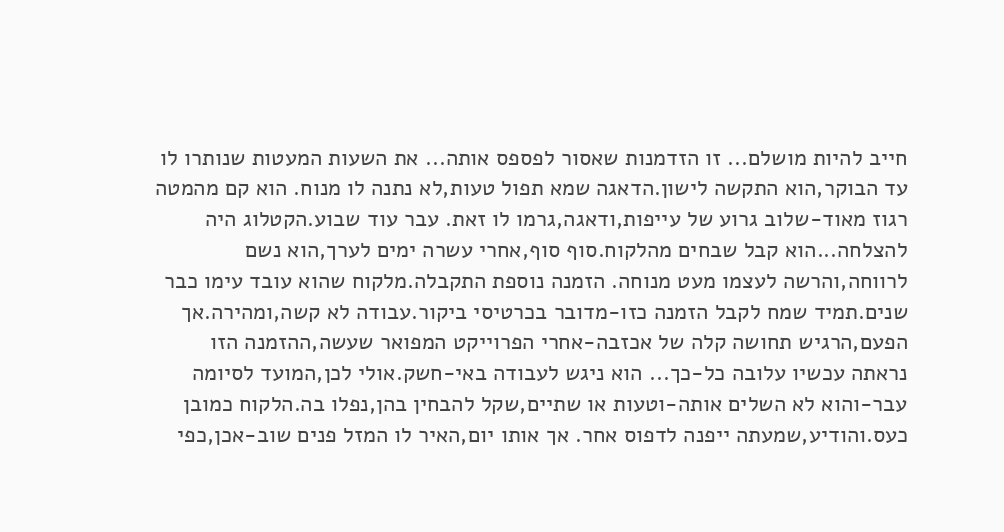חייב להיות מושלם... זו הזדמנות שאסור לפספס אותה... את השעות המעטות שנותרו לו עד הבוקר,הוא התקשה לישון.הדאגה שמא תפול טעות,לא נתנה לו מנוח. הוא קם מהמטה רגוז מאוד-שלוב גרוע של עייפות,ודאגה,גרמו לו זאת. עבר עוד שבוע.הקטלוג היה להצלחה...הוא קבל שבחים מהלקוח.סוף סוף,אחרי עשרה ימים לערך,הוא נשם לרווחה,והרשה לעצמו מעט מנוחה. הזמנה נוספת התקבלה.מלקוח שהוא עובד עימו כבר שנים.תמיד שמח לקבל הזמנה כזו-מדובר בכרטיסי ביקור.עבודה לא קשה,ומהירה.אך הפעם,הרגיש תחושה קלה של אכזבה-אחרי הפרוייקט המפואר שעשה,ההזמנה הזו נראתה עכשיו עלובה כל-כך... הוא ניגש לעבודה באי-חשק.אולי לכן,המועד לסיומה עבר-והוא לא השלים אותה-וטעות או שתיים,שקל להבחין בהן,נפלו בה.הלקוח כמובן כעס.והודיע,שמעתה ייפנה לדפוס אחר. אך אותו יום,האיר לו המזל פנים שוב-אכן,כפי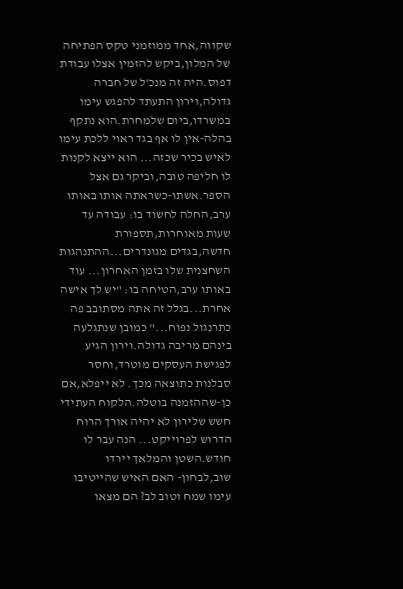שקווה,אחד ממוזמני טקס הפתיחה של המלון,ביקש להזמין אצלו עבודת דפוס.היה זה מנכ'ל של חברה גדולה,וירון התעתד להפגש עימו במשרדו,ביום שלמחרת.הוא נתקף בהלה-אין לו אף בגד ראוי ללכת עימו לאיש בכיר שכזה... הוא ייצא לקנות לו חליפה טובה,וביקר גם אצל הספר.אשתו-כשראתה אותו באותו ערב,החלה לחשוד בו: עבודה עד שעות מאוחרות,תספורת חדשה,בגדים מגונדרים...ההתנהגות השחצנית שלו בזמן האחרון... עוד באותו ערב,הטיחה בו: "יש לך אישה אחרת...בגלל זה אתה מסתובב פה כתרנגול נפוח..." כמובן שנתגלעה בינהם מריבה גדולה.וירון הגיע לפגישת העסקים מוטרד,וחסר סבלנות כתוצאה מכך. לא ייפלא,אם כן-שההזמנה בוטלה.הלקוח העתידי חשש שלירון לא יהיה אורך הרוח הדרוש לפרוייקט... הנה עבר לו חודש.השטן והמלאך יירדו שוב,לבחון- האם האיש שהייטיבו עימו שמח וטוב לב? הם מצאו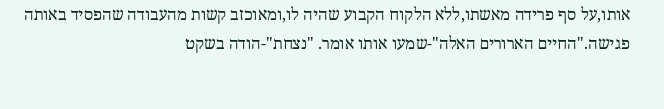אותו,על סף פרידה מאשתו,ללא הלקוח הקבוע שהיה לו,ומאוכזב קשות מהעבודה שהפסיד באותה פגישה."החיים הארורים האלה"-שמעו אותו אומר. "נצחת"-הודה בשקט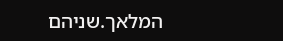המלאך.שניהם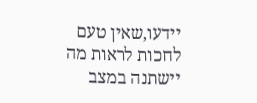יידעו,שאין טעם לחכות לראות מה יישתנה במצב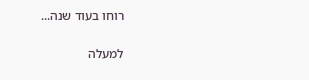רוחו בעוד שנה...

למעלה